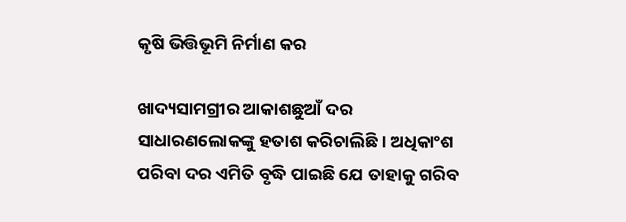କୃଷି ଭିତ୍ତିଭୂମି ନିର୍ମାଣ କର

ଖାଦ୍ୟସାମଗ୍ରୀର ଆକାଶଛୁଆଁ ଦର ସାଧାରଣଲୋକଙ୍କୁ ହତାଶ କରିଚାଲିଛି। ଅଧିକାଂଶ ପରିବା ଦର ଏମିତି ବୃଦ୍ଧି ପାଇଛି ଯେ ତାହାକୁ ଗରିବ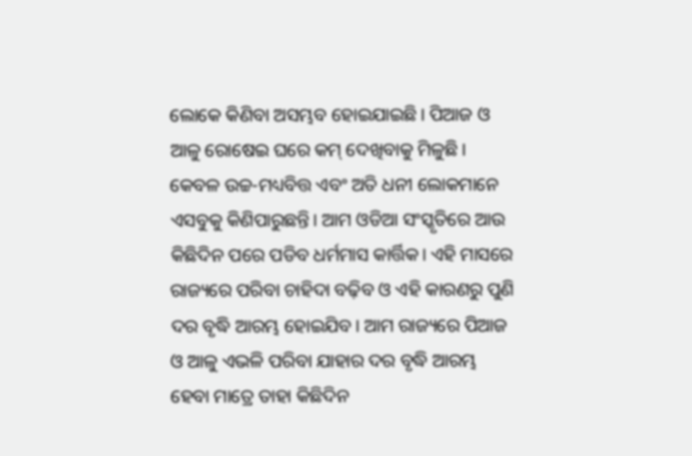ଲୋକେ କିଣିବା ଅସମ୍ଭବ ହୋଇଯାଇଛି। ପିଆଜ ଓ ଆଳୁ ରୋଷେଇ ଘରେ କମ୍‌ ଦେଖିବାକୁ ମିଳୁଛି। କେବଳ ଉଚ୍ଚ-ମଧ୍ୟବିତ୍ତ ଏବଂ ଅତି ଧନୀ ଲୋକମାନେ ଏସବୁକୁ କିଣିପାରୁଛନ୍ତି। ଆମ ଓଡିଆ ସଂସ୍କୃତିରେ ଆଉ କିଛିଦିନ ପରେ ପଡିବ ଧର୍ମମାସ କାର୍ତ୍ତିକ। ଏହି ମାସରେ ରାଜ୍ୟରେ ପରିବା ଚାହିଦା ବଢ଼ିବ ଓ ଏହି କାରଣରୁ ପୁଣି ଦର ବୃଦ୍ଧି ଆରମ୍ଭ ହୋଇଯିବ। ଆମ ରାଜ୍ୟରେ ପିଆଜ ଓ ଆଳୁ ଏଭଳି ପରିବା ଯାହାର ଦର ବୃଦ୍ଧି ଆରମ୍ଭ ହେବା ମାତ୍ରେ ତାହା କିଛିଦିନ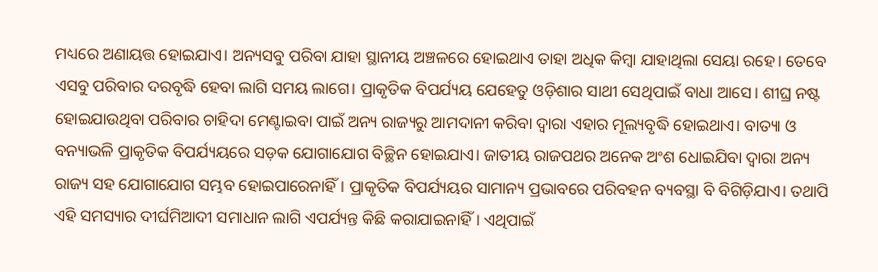ମଧ୍ୟରେ ଅଣାୟତ୍ତ ହୋଇଯାଏ। ଅନ୍ୟସବୁ ପରିବା ଯାହା ସ୍ଥାନୀୟ ଅଞ୍ଚଳରେ ହୋଇଥାଏ ତାହା ଅଧିକ କିମ୍ବା ଯାହାଥିଲା ସେୟା ରହେ। ତେବେ ଏସବୁ ପରିବାର ଦରବୃଦ୍ଧି ହେବା ଲାଗି ସମୟ ଲାଗେ। ପ୍ରାକୃତିକ ବିପର୍ଯ୍ୟୟ ଯେହେତୁ ଓଡ଼ିଶାର ସାଥୀ ସେଥିପାଇଁ ବାଧା ଆସେ। ଶୀଘ୍ର ନଷ୍ଟ ହୋଇଯାଉଥିବା ପରିବାର ଚାହିଦା ମେଣ୍ଟାଇବା ପାଇଁ ଅନ୍ୟ ରାଜ୍ୟରୁ ଆମଦାନୀ କରିବା ଦ୍ୱାରା ଏହାର ମୂଲ୍ୟବୃଦ୍ଧି ହୋଇଥାଏ। ବାତ୍ୟା ଓ ବନ୍ୟାଭଳି ପ୍ରାକୃତିକ ବିପର୍ଯ୍ୟୟରେ ସଡ଼କ ଯୋଗାଯୋଗ ବିଚ୍ଛିନ ହୋଇଯାଏ। ଜାତୀୟ ରାଜପଥର ଅନେକ ଅଂଶ ଧୋଇଯିବା ଦ୍ୱାରା ଅନ୍ୟ ରାଜ୍ୟ ସହ ଯୋଗାଯୋଗ ସମ୍ଭବ ହୋଇପାରେନାହିଁ। ପ୍ରାକୃତିକ ବିପର୍ଯ୍ୟୟର ସାମାନ୍ୟ ପ୍ରଭାବରେ ପରିବହନ ବ୍ୟବସ୍ଥା ବି ବିଗିଡ଼ିଯାଏ। ତଥାପି ଏହି ସମସ୍ୟାର ଦୀର୍ଘମିଆଦୀ ସମାଧାନ ଲାଗି ଏପର୍ଯ୍ୟନ୍ତ କିଛି କରାଯାଇନାହିଁ। ଏଥିପାଇଁ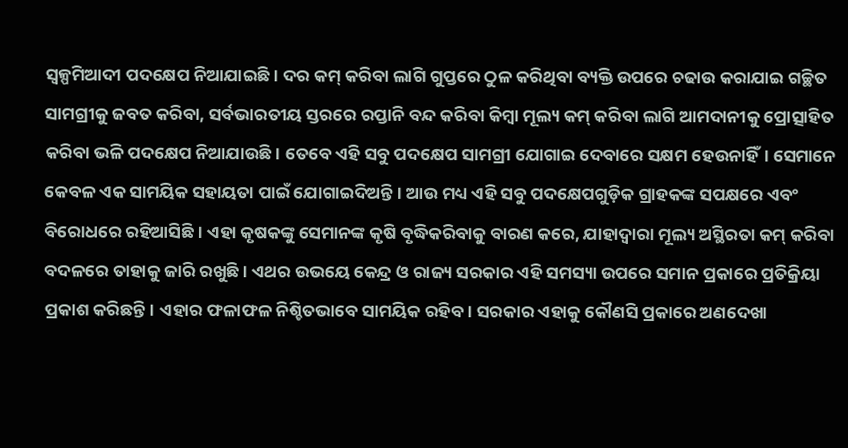ସ୍ବଳ୍ପମିଆଦୀ ପଦକ୍ଷେପ ନିଆଯାଇଛି। ଦର କମ୍‌ କରିବା ଲାଗି ଗୁପ୍ତରେ ଠୁଳ କରିଥିବା ବ୍ୟକ୍ତି ଉପରେ ଚଢାଉ କରାଯାଇ ଗଚ୍ଛିତ ସାମଗ୍ରୀକୁ ଜବତ କରିବା, ସର୍ବଭାରତୀୟ ସ୍ତରରେ ରପ୍ତାନି ବନ୍ଦ କରିବା କିମ୍ବା ମୂଲ୍ୟ କମ୍‌ କରିବା ଲାଗି ଆମଦାନୀକୁ ପ୍ରୋତ୍ସାହିତ କରିବା ଭଳି ପଦକ୍ଷେପ ନିଆଯାଉଛି। ତେବେ ଏହି ସବୁ ପଦକ୍ଷେପ ସାମଗ୍ରୀ ଯୋଗାଇ ଦେବାରେ ସକ୍ଷମ ହେଉନାହିଁ। ସେମାନେ କେବଳ ଏକ ସାମୟିକ ସହାୟତା ପାଇଁ ଯୋଗାଇଦିଅନ୍ତି। ଆଉ ମଧ୍ୟ ଏହି ସବୁ ପଦକ୍ଷେପଗୁଡ଼ିକ ଗ୍ରାହକଙ୍କ ସପକ୍ଷରେ ଏବଂ ବିରୋଧରେ ରହିଆସିଛି। ଏହା କୃଷକଙ୍କୁ ସେମାନଙ୍କ କୃଷି ବୃଦ୍ଧିକରିବାକୁ ବାରଣ କରେ, ଯାହାଦ୍ୱାରା ମୂଲ୍ୟ ଅସ୍ଥିରତା କମ୍‌ କରିବା ବଦଳରେ ତାହାକୁ ଜାରି ରଖୁଛି। ଏଥର ଉଭୟେ କେନ୍ଦ୍ର ଓ ରାଜ୍ୟ ସରକାର ଏହି ସମସ୍ୟା ଉପରେ ସମାନ ପ୍ରକାରେ ପ୍ରତିକ୍ରିୟା ପ୍ରକାଶ କରିଛନ୍ତି। ଏହାର ଫଳାଫଳ ନିଶ୍ଚିତଭାବେ ସାମୟିକ ରହିବ। ସରକାର ଏହାକୁ କୌଣସି ପ୍ରକାରେ ଅଣଦେଖା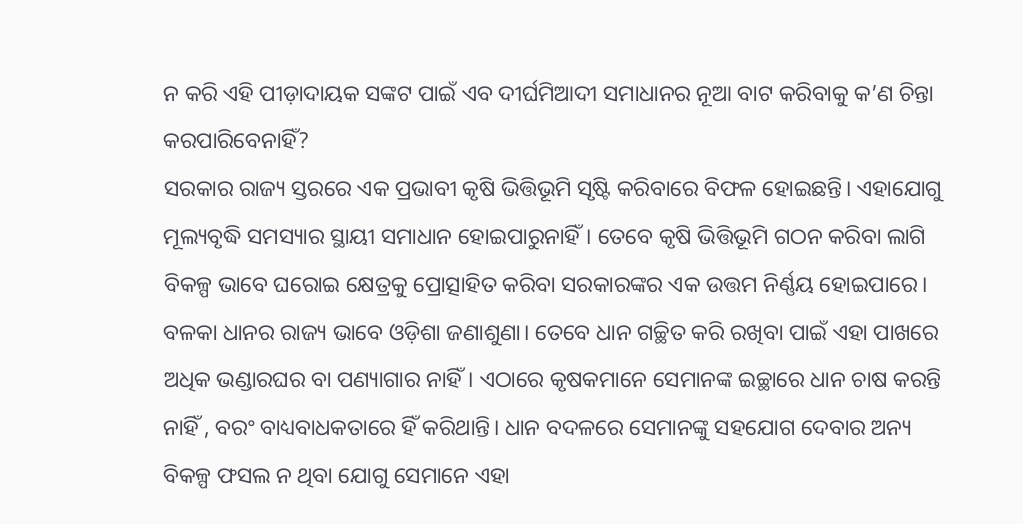ନ କରି ଏହି ପୀଡ଼ାଦାୟକ ସଙ୍କଟ ପାଇଁ ଏବ ଦୀର୍ଘମିଆଦୀ ସମାଧାନର ନୂଆ ବାଟ କରିବାକୁ କ’ଣ ଚିନ୍ତା କରପାରିବେନାହିଁ?
ସରକାର ରାଜ୍ୟ ସ୍ତରରେ ଏକ ପ୍ରଭାବୀ କୃଷି ଭିତ୍ତିଭୂମି ସୃଷ୍ଟି କରିବାରେ ବିଫଳ ହୋଇଛନ୍ତି। ଏହାଯୋଗୁ ମୂଲ୍ୟବୃଦ୍ଧି ସମସ୍ୟାର ସ୍ଥାୟୀ ସମାଧାନ ହୋଇପାରୁନାହିଁ। ତେବେ କୃଷି ଭିତ୍ତିଭୂମି ଗଠନ କରିବା ଲାଗି ବିକଳ୍ପ ଭାବେ ଘରୋଇ କ୍ଷେତ୍ରକୁ ପ୍ରୋତ୍ସାହିତ କରିବା ସରକାରଙ୍କର ଏକ ଉତ୍ତମ ନିର୍ଣ୍ଣୟ ହୋଇପାରେ। ବଳକା ଧାନର ରାଜ୍ୟ ଭାବେ ଓଡ଼ିଶା ଜଣାଶୁଣା। ତେବେ ଧାନ ଗଚ୍ଛିତ କରି ରଖିବା ପାଇଁ ଏହା ପାଖରେ ଅଧିକ ଭଣ୍ଡାରଘର ବା ପଣ୍ୟାଗାର ନାହିଁ। ଏଠାରେ କୃଷକମାନେ ସେମାନଙ୍କ ଇଚ୍ଛାରେ ଧାନ ଚାଷ କରନ୍ତି ନାହିଁ , ବରଂ ବାଧ୍ୟବାଧକତାରେ ହିଁ କରିଥାନ୍ତି। ଧାନ ବଦଳରେ ସେମାନଙ୍କୁ ସହଯୋଗ ଦେବାର ଅନ୍ୟ ବିକଳ୍ପ ଫସଲ ନ ଥିବା ଯୋଗୁ ସେମାନେ ଏହା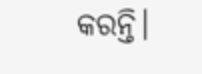କରନ୍ତି।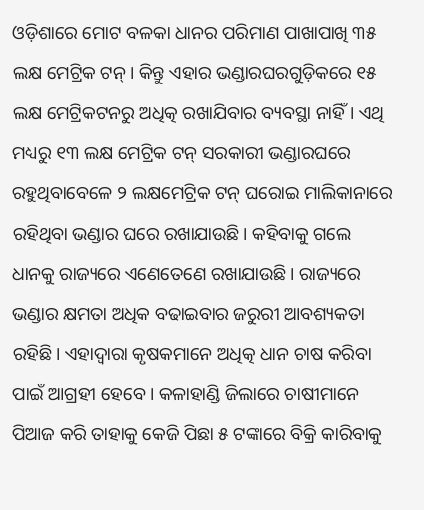ଓଡ଼ିଶାରେ ମୋଟ ବଳକା ଧାନର ପରିମାଣ ପାଖାପାଖି ୩୫ ଲକ୍ଷ ମେଟ୍ରିକ ଟନ୍‌। କିନ୍ତୁ ଏହାର ଭଣ୍ଡାରଘରଗୁଡ଼ିକରେ ୧୫ ଲକ୍ଷ ମେଟ୍ରିକଟନରୁ ଅଧିତ୍କ ରଖାଯିବାର ବ୍ୟବସ୍ଥା ନାହିଁ। ଏଥି ମଧ୍ୟରୁ ୧୩ ଲକ୍ଷ ମେଟ୍ରିକ ଟନ୍‌ ସରକାରୀ ଭଣ୍ଡାରଘରେ ରହୁଥିବାବେଳେ ୨ ଲକ୍ଷମେଟ୍ରିକ ଟନ୍‌ ଘରୋଇ ମାଲିକାନାରେ ରହିଥିବା ଭଣ୍ଡାର ଘରେ ରଖାଯାଉଛି। କହିବାକୁ ଗଲେ ଧାନକୁ ରାଜ୍ୟରେ ଏଣେତେଣେ ରଖାଯାଉଛି। ରାଜ୍ୟରେ ଭଣ୍ଡାର କ୍ଷମତା ଅଧିକ ବଢାଇବାର ଜରୁରୀ ଆବଶ୍ୟକତା ରହିଛି। ଏହାଦ୍ୱାରା କୃଷକମାନେ ଅଧିତ୍କ ଧାନ ଚାଷ କରିବା ପାଇଁ ଆଗ୍ରହୀ ହେବେ। କଳାହାଣ୍ଡି ଜିଲାରେ ଚାଷୀମାନେ ପିଆଜ କରି ତାହାକୁ କେଜି ପିଛା ୫ ଟଙ୍କାରେ ବିକ୍ରି କାରିବାକୁ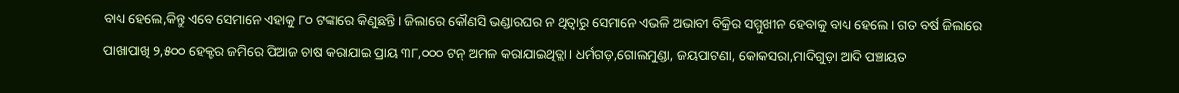ବାଧ୍ୟ ହେଲେ,କିନ୍ତୁ ଏବେ ସେମାନେ ଏହାକୁ ୮୦ ଟଙ୍କାରେ କିଣୁଛନ୍ତି। ଜିଲାରେ କୌଣସି ଭଣ୍ଡାରଘର ନ ଥିତ୍ବାରୁ ସେମାନେ ଏଭଳି ଅଭାବୀ ବିକ୍ରିର ସମ୍ମୁଖୀନ ହେବାକୁ ବାଧ୍ୟ ହେଲେ। ଗତ ବର୍ଷ ଜିଲାରେ ପାଖାପାଖି ୨,୫୦୦ ହେକ୍ଟର ଜମିରେ ପିଆଜ ଚାଷ କରାଯାଇ ପ୍ରାୟ ୩୮,୦୦୦ ଟନ୍‌ ଅମଳ କରାଯାଇଥିତ୍ଲା। ଧର୍ମଗଡ଼,ଗୋଲମୁଣ୍ଡା, ଜୟପାଟଣା, କୋକସରା,ମାଦିଗୁଡ଼ା ଆଦି ପଞ୍ଚାୟତ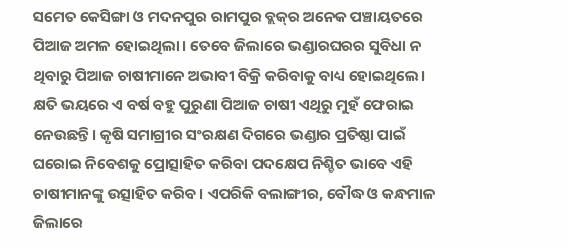ସମେତ କେସିଙ୍ଗା ଓ ମଦନପୁର ରାମପୁର ବ୍ଲକ୍‌ର ଅନେକ ପଞ୍ଚାୟତରେ ପିଆଜ ଅମଳ ହୋଇଥିଲା। ତେବେ ଜିଲାରେ ଭଣ୍ଡାରଘରର ସୁବିଧା ନ ଥିବାରୁ ପିଆଜ ଚାଷୀମାନେ ଅଭାବୀ ବିକ୍ରି କରିବାକୁ ବାଧ୍ୟ ହୋଇଥିଲେ। କ୍ଷତି ଭୟରେ ଏ ବର୍ଷ ବହୁ ପୁରୁଣା ପିଆଜ ଚାଷୀ ଏଥିରୁ ମୁହଁ ଫେରାଇ ନେଉଛନ୍ତି। କୃଷି ସମାଗ୍ରୀର ସଂରକ୍ଷଣ ଦିଗରେ ଭଣ୍ଡାର ପ୍ରତିଷ୍ଠା ପାଇଁ ଘରୋଇ ନିବେଶକୁ ପ୍ରୋତ୍ସାହିତ କରିବା ପଦକ୍ଷେପ ନିଶ୍ଚିତ ଭାବେ ଏହି ଚାଷୀମାନଙ୍କୁ ଉତ୍ସାହିତ କରିବ। ଏପରିକି ବଲାଙ୍ଗୀର, ବୌଦ୍ଧ ଓ କନ୍ଧମାଳ ଜିଲାରେ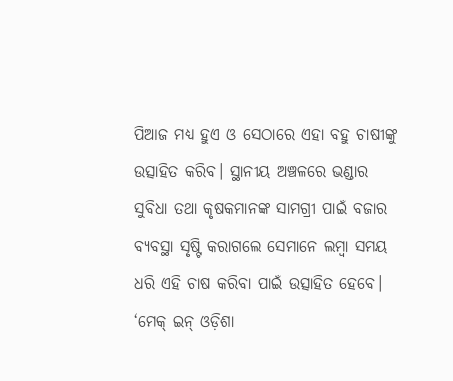ପିଆଜ ମଧ୍ୟ ହୁଏ ଓ ସେଠାରେ ଏହା ବହୁ ଚାଷୀଙ୍କୁ ଉତ୍ସାହିତ କରିବ। ସ୍ଥାନୀୟ ଅଞ୍ଚଳରେ ଭଣ୍ଡାର ସୁବିଧା ତଥା କୃଷକମାନଙ୍କ ସାମଗ୍ରୀ ପାଇଁ ବଜାର ବ୍ୟବସ୍ଥା ସୃଷ୍ଟି କରାଗଲେ ସେମାନେ ଲମ୍ବା ସମୟ ଧରି ଏହି ଚାଷ କରିବା ପାଇଁ ଉତ୍ସାହିତ ହେବେ। ‘ମେକ୍‌ ଇନ୍‌ ଓଡ଼ିଶା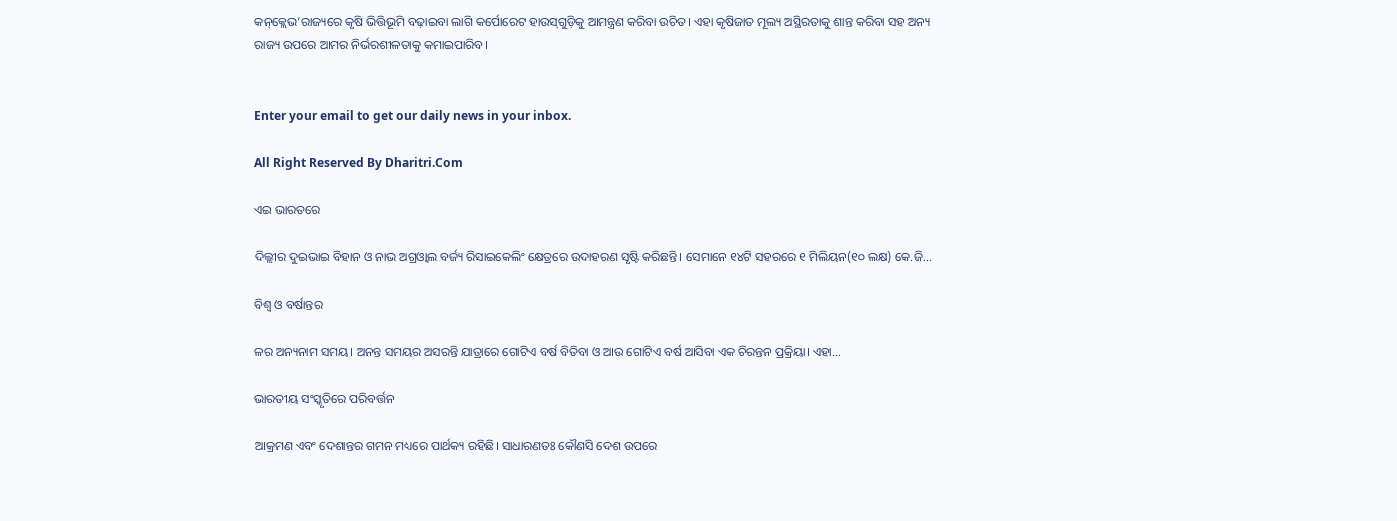କନ୍‌କ୍ଲେଭ’ରାଜ୍ୟରେ କୃଷି ଭିତ୍ତିଭୂମି ବଢ଼ାଇବା ଲାଗି କର୍ପୋରେଟ ହାଉସ୍‌ଗୁଡ଼ିକୁ ଆମନ୍ତ୍ରଣ କରିବା ଉଚିତ। ଏହା କୃଷିଜାତ ମୂଲ୍ୟ ଅସ୍ଥିରତାକୁ ଶାନ୍ତ କରିବା ସହ ଅନ୍ୟ ରାଜ୍ୟ ଉପରେ ଆମର ନିର୍ଭରଶୀଳତାକୁ କମାଇପାରିବ।


Enter your email to get our daily news in your inbox.

All Right Reserved By Dharitri.Com

ଏଇ ଭାରତରେ

ଦିଲ୍ଲୀର ଦୁଇଭାଇ ବିହାନ ଓ ନାଭ ଅଗ୍ରଓ୍ୱାଲ ବର୍ଜ୍ୟ ରିସାଇକେଲିଂ କ୍ଷେତ୍ରରେ ଉଦାହରଣ ସୃଷ୍ଟି କରିଛନ୍ତି। ସେମାନେ ୧୪ଟି ସହରରେ ୧ ମିଲିୟନ(୧୦ ଲକ୍ଷ) କେ.ଜି...

ବିଶ୍ୱ ଓ ବର୍ଷାନ୍ତର

ଳର ଅନ୍ୟନାମ ସମୟ। ଅନନ୍ତ ସମୟର ଅସରନ୍ତି ଯାତ୍ରାରେ ଗୋଟିଏ ବର୍ଷ ବିତିବା ଓ ଆଉ ଗୋଟିଏ ବର୍ଷ ଆସିବା ଏକ ଚିରନ୍ତନ ପ୍ରକ୍ରିୟା। ଏହା...

ଭାରତୀୟ ସଂସ୍କୃତିରେ ପରିବର୍ତ୍ତନ

ଆକ୍ରମଣ ଏବଂ ଦେଶାନ୍ତର ଗମନ ମଧ୍ୟରେ ପାର୍ଥକ୍ୟ ରହିଛି। ସାଧାରଣତଃ କୌଣସି ଦେଶ ଉପରେ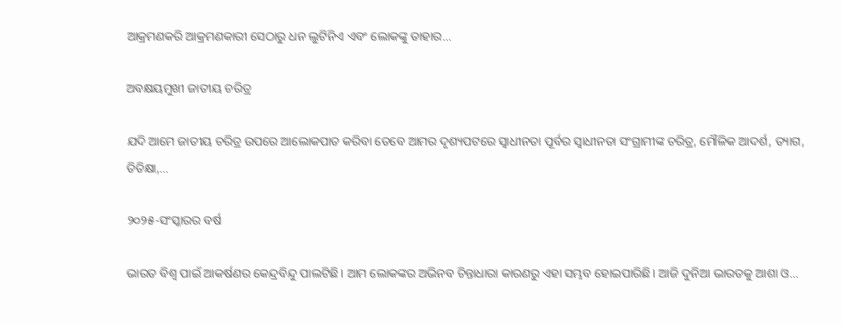ଆକ୍ରମଣକରି ଆକ୍ରମଣକାରୀ ସେଠାରୁ ଧନ ଲୁଟିନିଏ ଏବଂ ଲୋକଙ୍କୁ ତାହାର...

ଅବକ୍ଷୟମୁଖୀ ଜାତୀୟ ଚରିତ୍ର

ଯଦି ଆମେ ଜାତୀୟ ଚରିତ୍ର ଉପରେ ଆଲୋକପାତ କରିବା ତେବେ ଆମର ଦୃଶ୍ୟପଟରେ ସ୍ବାଧୀନତା ପୂର୍ବର ସ୍ବାଧୀନତା ସଂଗ୍ରାମୀଙ୍କ ଚରିତ୍ର, ମୌଳିକ ଆଦର୍ଶ, ତ୍ୟାଗ, ତିତିକ୍ଷା,...

୨୦୨୫-ସଂସ୍କାରର ବର୍ଷ

ଭାରତ ବିଶ୍ୱ ପାଇଁ ଆକର୍ଷଣର କେନ୍ଦ୍ରବିନ୍ଦୁ ପାଲଟିଛି। ଆମ ଲୋକଙ୍କର ଅଭିନବ ଚିନ୍ତାଧାରା କାରଣରୁ ଏହା ସମ୍ଭବ ହୋଇପାରିଛି। ଆଜି ଦୁନିଆ ଭାରତକୁ ଆଶା ଓ...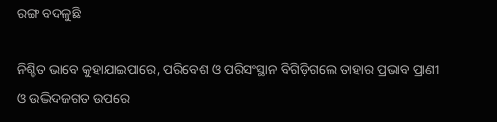ରଙ୍ଗ ବଦଳୁଛି

ନିଶ୍ଚିତ ଭାବେ କୁହାଯାଇପାରେ, ପରିବେଶ ଓ ପରିସଂସ୍ଥାନ ବିଗିଡ଼ିଗଲେ ତାହାର ପ୍ରଭାବ ପ୍ରାଣୀ ଓ ଉଦ୍ଭିଦଜଗତ ଉପରେ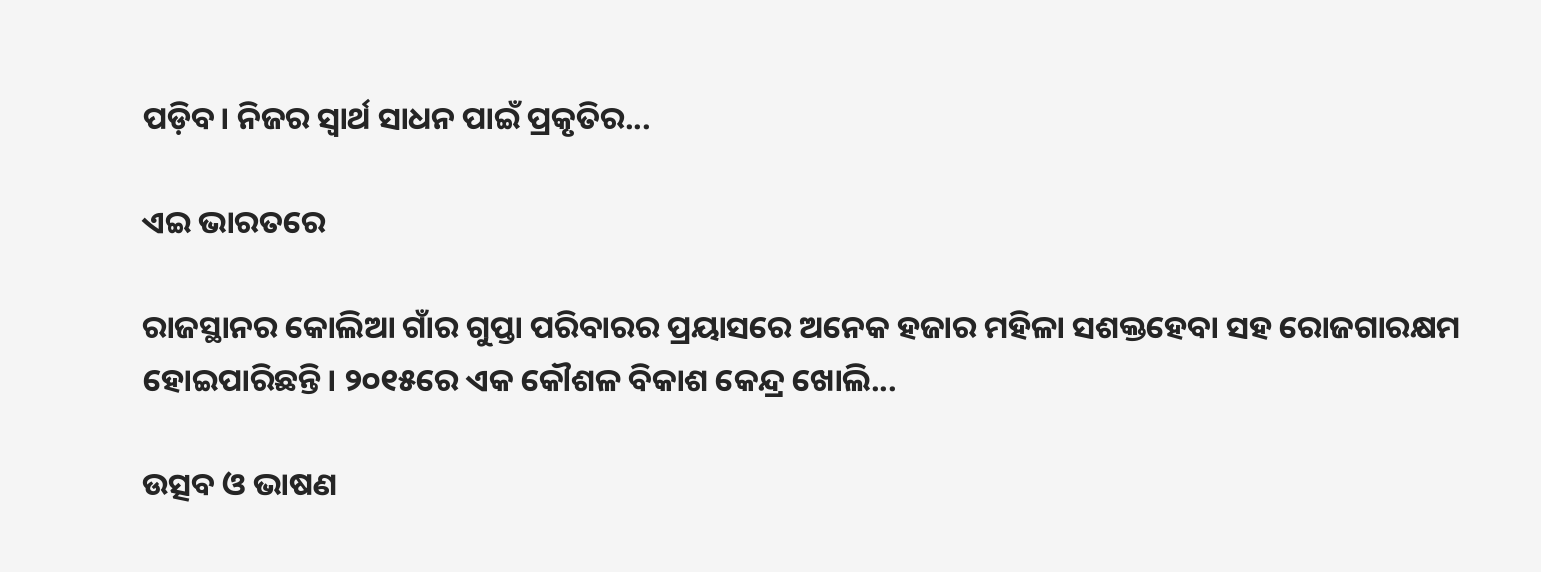ପଡ଼ିବ। ନିଜର ସ୍ବାର୍ଥ ସାଧନ ପାଇଁ ପ୍ରକୃତିର...

ଏଇ ଭାରତରେ

ରାଜସ୍ଥାନର କୋଲିଆ ଗାଁର ଗୁପ୍ତା ପରିବାରର ପ୍ରୟାସରେ ଅନେକ ହଜାର ମହିଳା ସଶକ୍ତହେବା ସହ ରୋଜଗାରକ୍ଷମ ହୋଇପାରିଛନ୍ତି। ୨୦୧୫ରେ ଏକ କୌଶଳ ବିକାଶ କେନ୍ଦ୍ର ଖୋଲି...

ଉତ୍ସବ ଓ ଭାଷଣ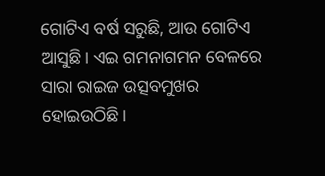ଗୋଟିଏ ବର୍ଷ ସରୁଛି, ଆଉ ଗୋଟିଏ ଆସୁଛି। ଏଇ ଗମନାଗମନ ବେଳରେ ସାରା ରାଇଜ ଉତ୍ସବମୁଖର ହୋଇଉଠିଛି।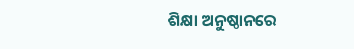ଶିକ୍ଷା ଅନୁଷ୍ଠାନରେ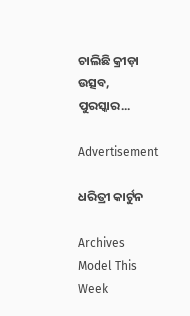ଚାଲିଛି କ୍ରୀଡ଼ା ଉତ୍ସବ, ପୁରସ୍କାର...

Advertisement

ଧରିତ୍ରୀ କାର୍ଟୁନ

Archives
Model This Week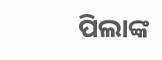ପିଲାଙ୍କ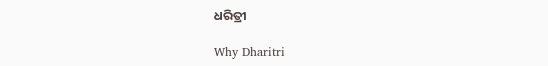ଧରିତ୍ରୀ

Why Dharitri